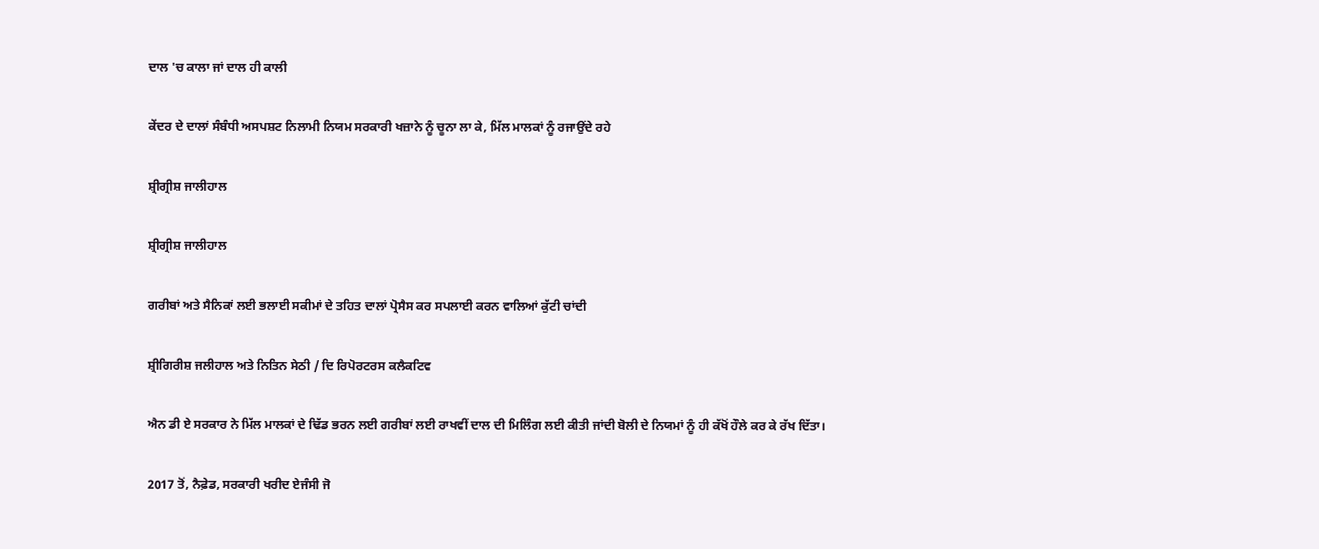ਦਾਲ 'ਚ ਕਾਲਾ ਜਾਂ ਦਾਲ ਹੀ ਕਾਲੀ

ਕੇਂਦਰ ਦੇ ਦਾਲਾਂ ਸੰਬੰਧੀ ਅਸਪਸ਼ਟ ਨਿਲਾਮੀ ਨਿਯਮ ਸਰਕਾਰੀ ਖਜ਼ਾਨੇ ਨੂੰ ਚੂਨਾ ਲਾ ਕੇ, ਮਿੱਲ ਮਾਲਕਾਂ ਨੂੰ ਰਜਾਉਂਦੇ ਰਹੇ

ਸ਼੍ਰੀਗ੍ਰੀਸ਼ ਜਾਲੀਹਾਲ

ਸ਼੍ਰੀਗ੍ਰੀਸ਼ ਜਾਲੀਹਾਲ

ਗਰੀਬਾਂ ਅਤੇ ਸੈਨਿਕਾਂ ਲਈ ਭਲਾਈ ਸਕੀਮਾਂ ਦੇ ਤਹਿਤ ਦਾਲਾਂ ਪ੍ਰੋਸੈਸ ਕਰ ਸਪਲਾਈ ਕਰਨ ਵਾਲਿਆਂ ਕੁੱਟੀ ਚਾਂਦੀ

ਸ਼੍ਰੀਗਿਰੀਸ਼ ਜਲੀਹਾਲ ਅਤੇ ਨਿਤਿਨ ਸੇਠੀ / ਦਿ ਰਿਪੋਰਟਰਸ ਕਲੈਕਟਿਵ

ਐਨ ਡੀ ਏ ਸਰਕਾਰ ਨੇ ਮਿੱਲ ਮਾਲਕਾਂ ਦੇ ਢਿੱਡ ਭਰਨ ਲਈ ਗਰੀਬਾਂ ਲਈ ਰਾਖਵੀਂ ਦਾਲ ਦੀ ਮਿਲਿੰਗ ਲਈ ਕੀਤੀ ਜਾਂਦੀ ਬੋਲੀ ਦੇ ਨਿਯਮਾਂ ਨੂੰ ਹੀ ਕੱਖੋਂ ਹੌਲੇ ਕਰ ਕੇ ਰੱਖ ਦਿੱਤਾ।

2017 ਤੋਂ, ਨੈਫ਼ੇਡ, ਸਰਕਾਰੀ ਖਰੀਦ ਏਜੰਸੀ ਜੋ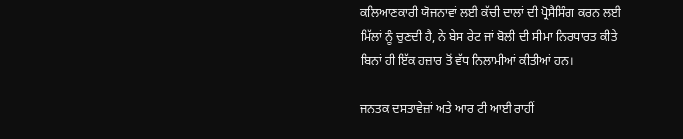ਕਲਿਆਣਕਾਰੀ ਯੋਜਨਾਵਾਂ ਲਈ ਕੱਚੀ ਦਾਲਾਂ ਦੀ ਪ੍ਰੋਸੈਸਿੰਗ ਕਰਨ ਲਈ ਮਿੱਲਾਂ ਨੂੰ ਚੁਣਦੀ ਹੈ, ਨੇ ਬੇਸ ਰੇਟ ਜਾਂ ਬੋਲੀ ਦੀ ਸੀਮਾ ਨਿਰਧਾਰਤ ਕੀਤੇ ਬਿਨਾਂ ਹੀ ਇੱਕ ਹਜ਼ਾਰ ਤੋਂ ਵੱਧ ਨਿਲਾਮੀਆਂ ਕੀਤੀਆਂ ਹਨ।

ਜਨਤਕ ਦਸਤਾਵੇਜ਼ਾਂ ਅਤੇ ਆਰ ਟੀ ਆਈ ਰਾਹੀਂ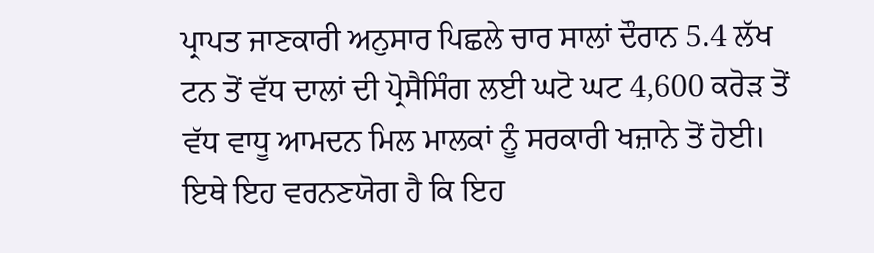ਪ੍ਰਾਪਤ ਜਾਣਕਾਰੀ ਅਨੁਸਾਰ ਪਿਛਲੇ ਚਾਰ ਸਾਲਾਂ ਦੌਰਾਨ 5.4 ਲੱਖ ਟਨ ਤੋਂ ਵੱਧ ਦਾਲਾਂ ਦੀ ਪ੍ਰੋਸੈਸਿੰਗ ਲਈ ਘਟੋ ਘਟ 4,600 ਕਰੋੜ ਤੋਂ ਵੱਧ ਵਾਧੂ ਆਮਦਨ ਮਿਲ ਮਾਲਕਾਂ ਨੂੰ ਸਰਕਾਰੀ ਖਜ਼ਾਨੇ ਤੋਂ ਹੋਈ। ਇਥੇ ਇਹ ਵਰਨਣਯੋਗ ਹੈ ਕਿ ਇਹ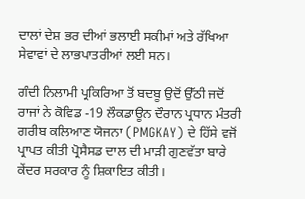ਦਾਲਾਂ ਦੇਸ਼ ਭਰ ਦੀਆਂ ਭਲਾਈ ਸਕੀਮਾਂ ਅਤੇ ਰੱਖਿਆ ਸੇਵਾਵਾਂ ਦੇ ਲਾਭਪਾਤਰੀਆਂ ਲਈ ਸਨ।

ਗੰਦੀ ਨਿਲਾਮੀ ਪ੍ਰਕਿਰਿਆ ਤੋਂ ਬਦਬੂ ਉਦੋਂ ਉੱਠੀ ਜਦੋਂ ਰਾਜਾਂ ਨੇ ਕੋਵਿਡ -19 ਲੌਕਡਾਊਨ ਦੌਰਾਨ ਪ੍ਰਧਾਨ ਮੰਤਰੀ ਗਰੀਬ ਕਲਿਆਣ ਯੋਜਨਾ (PMGKAY) ਦੇ ਹਿੱਸੇ ਵਜੋਂ ਪ੍ਰਾਪਤ ਕੀਤੀ ਪ੍ਰੋਸੈਸਡ ਦਾਲ ਦੀ ਮਾੜੀ ਗੁਣਵੱਤਾ ਬਾਰੇ ਕੇਂਦਰ ਸਰਕਾਰ ਨੂੰ ਸ਼ਿਕਾਇਤ ਕੀਤੀ।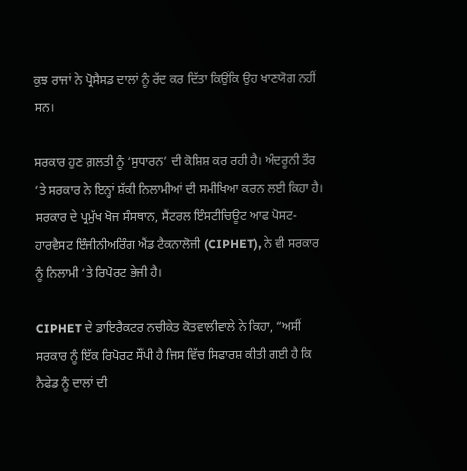ਕੁਝ ਰਾਜਾਂ ਨੇ ਪ੍ਰੋਸੈਸਡ ਦਾਲਾਂ ਨੂੰ ਰੱਦ ਕਰ ਦਿੱਤਾ ਕਿਉਂਕਿ ਉਹ ਖਾਣਯੋਗ ਨਹੀਂ ਸਨ।

ਸਰਕਾਰ ਹੁਣ ਗ਼ਲਤੀ ਨੂੰ ‘ਸੁਧਾਰਨ’ ਦੀ ਕੋਸ਼ਿਸ਼ ਕਰ ਰਹੀ ਹੈ। ਅੰਦਰੂਨੀ ਤੌਰ ‘ਤੇ ਸਰਕਾਰ ਨੇ ਇਨ੍ਹਾਂ ਸ਼ੱਕੀ ਨਿਲਾਮੀਆਂ ਦੀ ਸਮੀਖਿਆ ਕਰਨ ਲਈ ਕਿਹਾ ਹੈ।
ਸਰਕਾਰ ਦੇ ਪ੍ਰਮੁੱਖ ਖੋਜ ਸੰਸਥਾਨ, ਸੈਂਟਰਲ ਇੰਸਟੀਚਿਊਟ ਆਫ ਪੋਸਟ-ਹਾਰਵੈਸਟ ਇੰਜੀਨੀਅਰਿੰਗ ਐਂਡ ਟੈਕਨਾਲੋਜੀ (CIPHET), ਨੇ ਵੀ ਸਰਕਾਰ ਨੂੰ ਨਿਲਾਮੀ ‘ਤੇ ਰਿਪੋਰਟ ਭੇਜੀ ਹੈ।

CIPHET ਦੇ ਡਾਇਰੈਕਟਰ ਨਚੀਕੇਤ ਕੋਤਵਾਲੀਵਾਲੇ ਨੇ ਕਿਹਾ, “ਅਸੀਂ ਸਰਕਾਰ ਨੂੰ ਇੱਕ ਰਿਪੋਰਟ ਸੌਂਪੀ ਹੈ ਜਿਸ ਵਿੱਚ ਸਿਫਾਰਸ਼ ਕੀਤੀ ਗਈ ਹੈ ਕਿ ਨੈਫੇਡ ਨੂੰ ਦਾਲਾਂ ਦੀ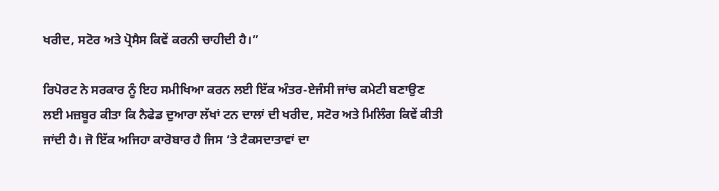ਖਰੀਦ, ਸਟੋਰ ਅਤੇ ਪ੍ਰੋਸੈਸ ਕਿਵੇਂ ਕਰਨੀ ਚਾਹੀਦੀ ਹੈ।”

ਰਿਪੋਰਟ ਨੇ ਸਰਕਾਰ ਨੂੰ ਇਹ ਸਮੀਖਿਆ ਕਰਨ ਲਈ ਇੱਕ ਅੰਤਰ-ਏਜੰਸੀ ਜਾਂਚ ਕਮੇਟੀ ਬਣਾਉਣ ਲਈ ਮਜ਼ਬੂਰ ਕੀਤਾ ਕਿ ਨੈਫੇਡ ਦੁਆਰਾ ਲੱਖਾਂ ਟਨ ਦਾਲਾਂ ਦੀ ਖਰੀਦ, ਸਟੋਰ ਅਤੇ ਮਿਲਿੰਗ ਕਿਵੇਂ ਕੀਤੀ ਜਾਂਦੀ ਹੈ। ਜੋ ਇੱਕ ਅਜਿਹਾ ਕਾਰੋਬਾਰ ਹੈ ਜਿਸ ‘ਤੇ ਟੈਕਸਦਾਤਾਵਾਂ ਦਾ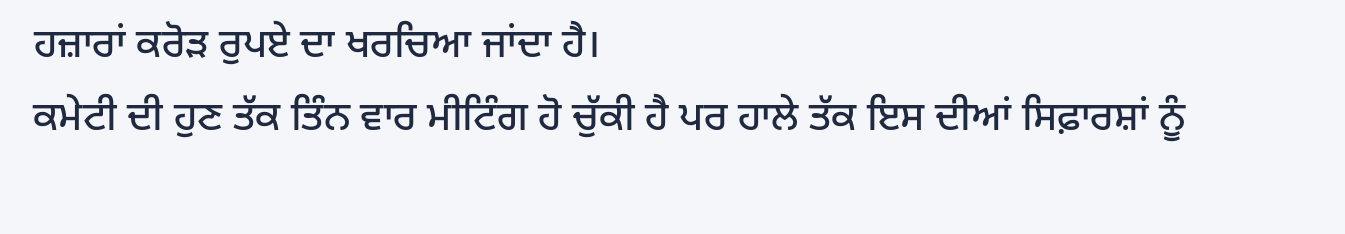ਹਜ਼ਾਰਾਂ ਕਰੋੜ ਰੁਪਏ ਦਾ ਖਰਚਿਆ ਜਾਂਦਾ ਹੈ।
ਕਮੇਟੀ ਦੀ ਹੁਣ ਤੱਕ ਤਿੰਨ ਵਾਰ ਮੀਟਿੰਗ ਹੋ ਚੁੱਕੀ ਹੈ ਪਰ ਹਾਲੇ ਤੱਕ ਇਸ ਦੀਆਂ ਸਿਫ਼ਾਰਸ਼ਾਂ ਨੂੰ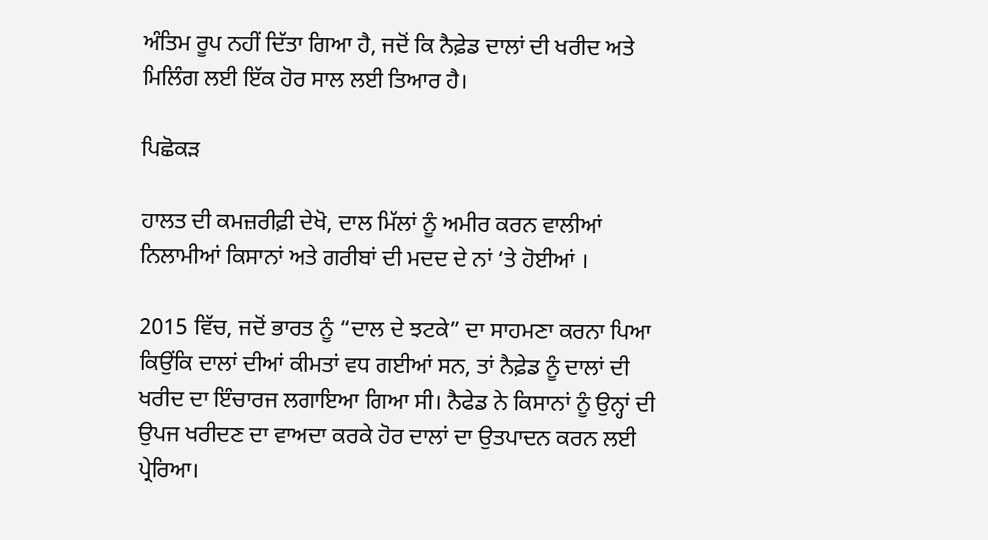ਅੰਤਿਮ ਰੂਪ ਨਹੀਂ ਦਿੱਤਾ ਗਿਆ ਹੈ, ਜਦੋਂ ਕਿ ਨੈਫ਼ੇਡ ਦਾਲਾਂ ਦੀ ਖਰੀਦ ਅਤੇ ਮਿਲਿੰਗ ਲਈ ਇੱਕ ਹੋਰ ਸਾਲ ਲਈ ਤਿਆਰ ਹੈ।

ਪਿਛੋਕੜ

ਹਾਲਤ ਦੀ ਕਮਜ਼ਰੀਫ਼ੀ ਦੇਖੋ, ਦਾਲ ਮਿੱਲਾਂ ਨੂੰ ਅਮੀਰ ਕਰਨ ਵਾਲੀਆਂ ਨਿਲਾਮੀਆਂ ਕਿਸਾਨਾਂ ਅਤੇ ਗਰੀਬਾਂ ਦੀ ਮਦਦ ਦੇ ਨਾਂ ‘ਤੇ ਹੋਈਆਂ ।

2015 ਵਿੱਚ, ਜਦੋਂ ਭਾਰਤ ਨੂੰ “ਦਾਲ ਦੇ ਝਟਕੇ” ਦਾ ਸਾਹਮਣਾ ਕਰਨਾ ਪਿਆ ਕਿਉਂਕਿ ਦਾਲਾਂ ਦੀਆਂ ਕੀਮਤਾਂ ਵਧ ਗਈਆਂ ਸਨ, ਤਾਂ ਨੈਫ਼ੇਡ ਨੂੰ ਦਾਲਾਂ ਦੀ ਖਰੀਦ ਦਾ ਇੰਚਾਰਜ ਲਗਾਇਆ ਗਿਆ ਸੀ। ਨੈਫੇਡ ਨੇ ਕਿਸਾਨਾਂ ਨੂੰ ਉਨ੍ਹਾਂ ਦੀ ਉਪਜ ਖਰੀਦਣ ਦਾ ਵਾਅਦਾ ਕਰਕੇ ਹੋਰ ਦਾਲਾਂ ਦਾ ਉਤਪਾਦਨ ਕਰਨ ਲਈ ਪ੍ਰੇਰਿਆ।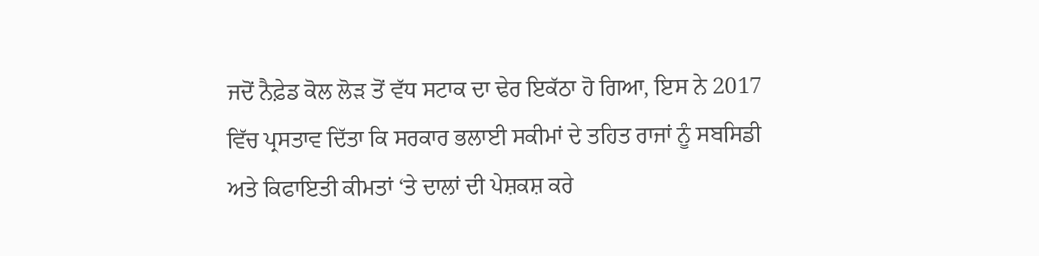ਜਦੋਂ ਨੈਫ਼ੇਡ ਕੋਲ ਲੋੜ ਤੋਂ ਵੱਧ ਸਟਾਕ ਦਾ ਢੇਰ ਇਕੱਠਾ ਹੋ ਗਿਆ, ਇਸ ਨੇ 2017 ਵਿੱਚ ਪ੍ਰਸਤਾਵ ਦਿੱਤਾ ਕਿ ਸਰਕਾਰ ਭਲਾਈ ਸਕੀਮਾਂ ਦੇ ਤਹਿਤ ਰਾਜਾਂ ਨੂੰ ਸਬਸਿਡੀ ਅਤੇ ਕਿਫਾਇਤੀ ਕੀਮਤਾਂ ‘ਤੇ ਦਾਲਾਂ ਦੀ ਪੇਸ਼ਕਸ਼ ਕਰੇ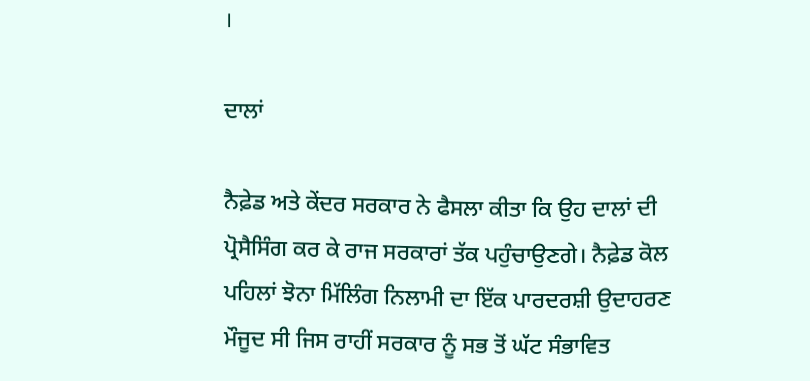।

ਦਾਲਾਂ

ਨੈਫ਼ੇਡ ਅਤੇ ਕੇਂਦਰ ਸਰਕਾਰ ਨੇ ਫੈਸਲਾ ਕੀਤਾ ਕਿ ਉਹ ਦਾਲਾਂ ਦੀ ਪ੍ਰੋਸੈਸਿੰਗ ਕਰ ਕੇ ਰਾਜ ਸਰਕਾਰਾਂ ਤੱਕ ਪਹੁੰਚਾਉਣਗੇ। ਨੈਫ਼ੇਡ ਕੋਲ ਪਹਿਲਾਂ ਝੋਨਾ ਮਿੱਲਿੰਗ ਨਿਲਾਮੀ ਦਾ ਇੱਕ ਪਾਰਦਰਸ਼ੀ ਉਦਾਹਰਣ ਮੌਜੂਦ ਸੀ ਜਿਸ ਰਾਹੀਂ ਸਰਕਾਰ ਨੂੰ ਸਭ ਤੋਂ ਘੱਟ ਸੰਭਾਵਿਤ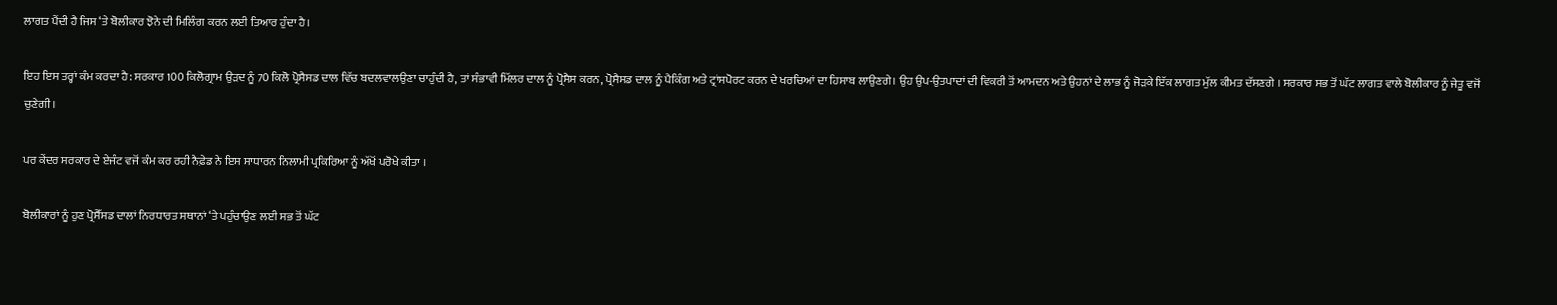ਲਾਗਤ ਪੈਂਦੀ ਹੈ ਜਿਸ ‘ਤੇ ਬੋਲੀਕਾਰ ਝੋਨੇ ਦੀ ਮਿਲਿੰਗ ਕਰਨ ਲਈ ਤਿਆਰ ਹੁੰਦਾ ਹੈ।

ਇਹ ਇਸ ਤਰ੍ਹਾਂ ਕੰਮ ਕਰਦਾ ਹੈ: ਸਰਕਾਰ 100 ਕਿਲੋਗ੍ਰਾਮ ਉੜਦ ਨੂੰ 70 ਕਿਲੋ ਪ੍ਰੋਸੈਸਡ ਦਾਲ ਵਿੱਚ ਬਦਲਵਾਲਉਣਾ ਚਾਹੁੰਦੀ ਹੈ, ਤਾਂ ਸੰਭਾਵੀ ਮਿੱਲਰ ਦਾਲ ਨੂੰ ਪ੍ਰੋਸੈਸ ਕਰਨ, ਪ੍ਰੋਸੈਸਡ ਦਾਲ ਨੂੰ ਪੈਕਿੰਗ ਅਤੇ ਟ੍ਰਾਂਸਪੋਰਟ ਕਰਨ ਦੇ ਖਰਚਿਆਂ ਦਾ ਹਿਸਾਬ ਲਾਉਣਗੇ। ਉਹ ਉਪ-ਉਤਪਾਦਾਂ ਦੀ ਵਿਕਰੀ ਤੋਂ ਆਮਦਨ ਅਤੇ ਉਹਨਾਂ ਦੇ ਲਾਭ ਨੂੰ ਜੋੜਕੇ ਇੱਕ ਲਾਗਤ ਮੁੱਲ ਕੀਮਤ ਦੱਸਣਗੇ । ਸਰਕਾਰ ਸਭ ਤੋਂ ਘੱਟ ਲਾਗਤ ਵਾਲੇ ਬੋਲੀਕਾਰ ਨੂੰ ਜੇਤੂ ਵਜੋਂ ਚੁਣੇਗੀ।

ਪਰ ਕੇਂਦਰ ਸਰਕਾਰ ਦੇ ਏਜੰਟ ਵਜੋਂ ਕੰਮ ਕਰ ਰਹੀ ਨੈਫ਼ੇਡ ਨੇ ਇਸ ਸਾਧਾਰਨ ਨਿਲਾਮੀ ਪ੍ਰਕਿਰਿਆ ਨੂੰ ਅੱਖੋਂ ਪਰੋਖੇ ਕੀਤਾ ।

ਬੋਲੀਕਾਰਾਂ ਨੂੰ ਹੁਣ ਪ੍ਰੋਸੈੱਸਡ ਦਾਲਾਂ ਨਿਰਧਾਰਤ ਸਥਾਨਾਂ ‘ਤੇ ਪਹੁੰਚਾਉਣ ਲਈ ਸਭ ਤੋਂ ਘੱਟ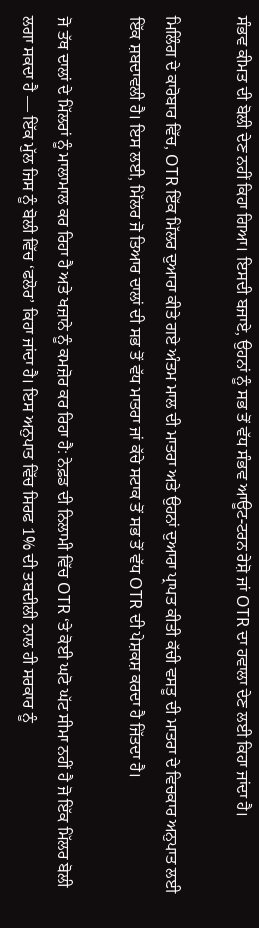ਸੰਭਵ ਕੀਮਤ ਦੀ ਬੋਲੀ ਦੇਣ ਨਹੀਂ ਕਿਹਾ ਗਿਆ। ਇਸਦੀ ਬਜਾਏ, ਉਹਨਾਂ ਨੂੰ ਸਭ ਤੋਂ ਵੱਧ ਸੰਭਵ ਆਊਟ-ਟਰਨ ਰੇਸ਼ੋ ਜਾਂ OTR ਦਾ ਹਵਾਲਾ ਦੇਣ ਲਈ ਕਿਹਾ ਜਾਂਦਾ ਹੈ।

ਮਿਲਿੰਗ ਦੇ ਕਾਰੋਬਾਰ ਵਿੱਚ, OTR ਇੱਕ ਮਿੱਲਰ ਦੁਆਰਾ ਕੀਤੇ ਗਏ ਅੰਤਮ ਮਾਲ ਦੀ ਮਾਤਰਾ ਅਤੇ ਉਹਨਾਂ ਦੁਆਰਾ ਪ੍ਰਾਪਤ ਕੀਤੀ ਕੱਚੀ ਵਸਤੂ ਦੀ ਮਾਤਰਾ ਦੇ ਵਿਚਕਾਰ ਅਨੁਪਾਤ ਲਈ ਇੱਕ ਸ਼ਬਦਾਵਲੀ ਹੈ। ਇਸ ਲਈ, ਮਿੱਲਰ ਜੋ ਤਿਆਰ ਦਾਲਾਂ ਦੀ ਸਭ ਤੋਂ ਵੱਧ ਮਾਤਰਾ ਜਾਂ ਕੱਚੇ ਸਟਾਕ ਤੋਂ ਸਭ ਤੋਂ ਵੱਧ OTR ਦੀ ਪੇਸ਼ਕਸ਼ ਕਰਦਾ ਹੈ ਜਿੱਤਦਾ ਹੈ।

ਜੋ ਤੱਥ ਦਾਲਾਂ ਦੇ ਮਿੱਲਰਾਂ ਨੂੰ ਮਾਲਾਮਾਲ ਕਰ ਰਿਹਾ ਹੈ ਅਤੇ ਖਜ਼ਾਨੇ ਨੂੰ ਕਮਜ਼ੋਰ ਕਰ ਰਿਹਾ ਹੈ: ਨੇਫ਼ਡ ਦੀ ਨਿਲਾਮੀ ਵਿੱਚ OTR ‘ਤੇ ਕੋਈ ਘਟੋ ਘੱਟ ਸੀਮਾ ਨਹੀਂ ਹੈ ਜੋ ਇੱਕ ਮਿੱਲਰ ਬੋਲੀ ਲਗਾ ਸਕਦਾ ਹੈ — ਇੱਕ ਮੁੱਲ ਜਿਸ ਨੂੰ ਬੋਲੀ ਵਿੱਚ ‘ਫਲੋਰ’ ਕਿਹਾ ਜਾਂਦਾ ਹੈ। ਇਸ ਅਨੁਪਾਤ ਵਿੱਚ ਸਿਰਫ 1% ਦੀ ਤਬਦੀਲੀ ਨਾਲ ਹੀ ਸਰਕਾਰ ਨੂੰ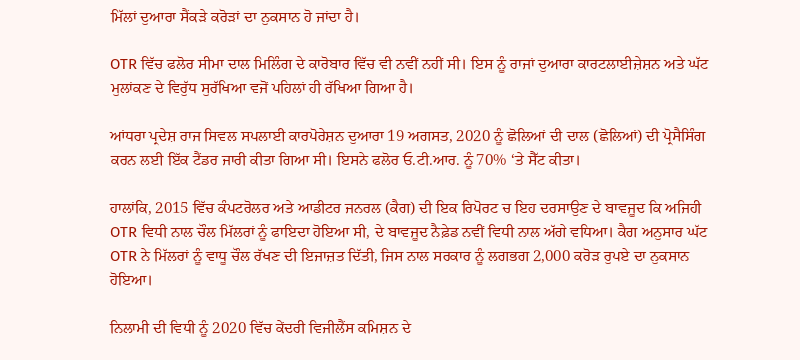ਮਿੱਲਾਂ ਦੁਆਰਾ ਸੈਂਕੜੇ ਕਰੋੜਾਂ ਦਾ ਨੁਕਸਾਨ ਹੋ ਜਾਂਦਾ ਹੈ।

OTR ਵਿੱਚ ਫਲੋਰ ਸੀਮਾ ਦਾਲ ਮਿਲਿੰਗ ਦੇ ਕਾਰੋਬਾਰ ਵਿੱਚ ਵੀ ਨਵੀਂ ਨਹੀਂ ਸੀ। ਇਸ ਨੂੰ ਰਾਜਾਂ ਦੁਆਰਾ ਕਾਰਟਲਾਈਜ਼ੇਸ਼ਨ ਅਤੇ ਘੱਟ ਮੁਲਾਂਕਣ ਦੇ ਵਿਰੁੱਧ ਸੁਰੱਖਿਆ ਵਜੋਂ ਪਹਿਲਾਂ ਹੀ ਰੱਖਿਆ ਗਿਆ ਹੈ।

ਆਂਧਰਾ ਪ੍ਰਦੇਸ਼ ਰਾਜ ਸਿਵਲ ਸਪਲਾਈ ਕਾਰਪੋਰੇਸ਼ਨ ਦੁਆਰਾ 19 ਅਗਸਤ, 2020 ਨੂੰ ਛੋਲਿਆਂ ਦੀ ਦਾਲ (ਛੋਲਿਆਂ) ਦੀ ਪ੍ਰੋਸੈਸਿੰਗ ਕਰਨ ਲਈ ਇੱਕ ਟੈਂਡਰ ਜਾਰੀ ਕੀਤਾ ਗਿਆ ਸੀ। ਇਸਨੇ ਫਲੋਰ ਓ.ਟੀ.ਆਰ. ਨੂੰ 70% ‘ਤੇ ਸੈੱਟ ਕੀਤਾ।

ਹਾਲਾਂਕਿ, 2015 ਵਿੱਚ ਕੰਪਟਰੋਲਰ ਅਤੇ ਆਡੀਟਰ ਜਨਰਲ (ਕੈਗ) ਦੀ ਇਕ ਰਿਪੋਰਟ ਚ ਇਹ ਦਰਸਾਉਣ ਦੇ ਬਾਵਜੂਦ ਕਿ ਅਜਿਹੀ OTR ਵਿਧੀ ਨਾਲ ਚੌਲ ਮਿੱਲਰਾਂ ਨੂੰ ਫਾਇਦਾ ਹੋਇਆ ਸੀ, ਦੇ ਬਾਵਜੂਦ ਨੈਫ਼ੇਡ ਨਵੀਂ ਵਿਧੀ ਨਾਲ ਅੱਗੇ ਵਧਿਆ। ਕੈਗ ਅਨੁਸਾਰ ਘੱਟ OTR ਨੇ ਮਿੱਲਰਾਂ ਨੂੰ ਵਾਧੂ ਚੌਲ ਰੱਖਣ ਦੀ ਇਜਾਜ਼ਤ ਦਿੱਤੀ, ਜਿਸ ਨਾਲ ਸਰਕਾਰ ਨੂੰ ਲਗਭਗ 2,000 ਕਰੋੜ ਰੁਪਏ ਦਾ ਨੁਕਸਾਨ ਹੋਇਆ।

ਨਿਲਾਮੀ ਦੀ ਵਿਧੀ ਨੂੰ 2020 ਵਿੱਚ ਕੇਂਦਰੀ ਵਿਜੀਲੈਂਸ ਕਮਿਸ਼ਨ ਦੇ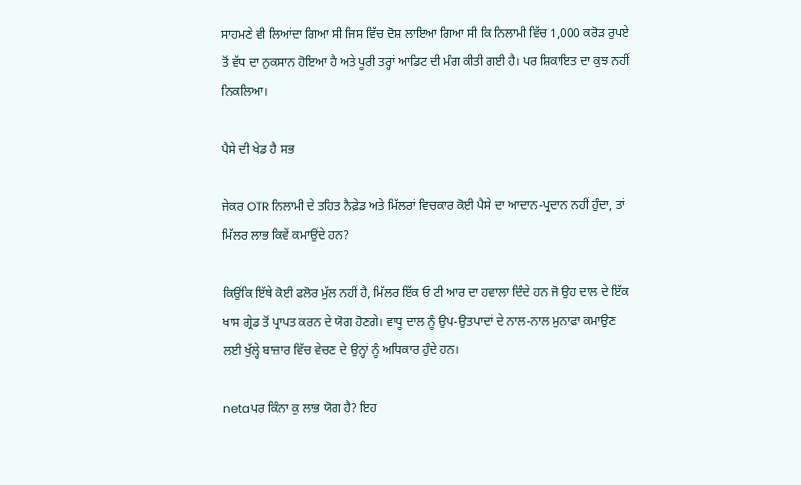ਸਾਹਮਣੇ ਵੀ ਲਿਆਂਦਾ ਗਿਆ ਸੀ ਜਿਸ ਵਿੱਚ ਦੋਸ਼ ਲਾਇਆ ਗਿਆ ਸੀ ਕਿ ਨਿਲਾਮੀ ਵਿੱਚ 1,000 ਕਰੋੜ ਰੁਪਏ ਤੋਂ ਵੱਧ ਦਾ ਨੁਕਸਾਨ ਹੋਇਆ ਹੈ ਅਤੇ ਪੂਰੀ ਤਰ੍ਹਾਂ ਆਡਿਟ ਦੀ ਮੰਗ ਕੀਤੀ ਗਈ ਹੈ। ਪਰ ਸ਼ਿਕਾਇਤ ਦਾ ਕੁਝ ਨਹੀਂ ਨਿਕਲਿਆ।

ਪੈਸੇ ਦੀ ਖੇਡ ਹੈ ਸਭ

ਜੇਕਰ OTR ਨਿਲਾਮੀ ਦੇ ਤਹਿਤ ਨੈਫ਼ੇਡ ਅਤੇ ਮਿੱਲਰਾਂ ਵਿਚਕਾਰ ਕੋਈ ਪੈਸੇ ਦਾ ਆਦਾਨ-ਪ੍ਰਦਾਨ ਨਹੀਂ ਹੁੰਦਾ, ਤਾਂ ਮਿੱਲਰ ਲਾਭ ਕਿਵੇਂ ਕਮਾਉਂਦੇ ਹਨ?

ਕਿਉਂਕਿ ਇੱਥੇ ਕੋਈ ਫਲੋਰ ਮੁੱਲ ਨਹੀਂ ਹੈ, ਮਿੱਲਰ ਇੱਕ ਓ ਟੀ ਆਰ ਦਾ ਹਵਾਲਾ ਦਿੰਦੇ ਹਨ ਜੋ ਉਹ ਦਾਲ ਦੇ ਇੱਕ ਖਾਸ ਗ੍ਰੇਡ ਤੋਂ ਪ੍ਰਾਪਤ ਕਰਨ ਦੇ ਯੋਗ ਹੋਣਗੇ। ਵਾਧੂ ਦਾਲ ਨੂੰ ਉਪ-ਉਤਪਾਦਾਂ ਦੇ ਨਾਲ-ਨਾਲ ਮੁਨਾਫਾ ਕਮਾਉਣ ਲਈ ਖੁੱਲ੍ਹੇ ਬਾਜ਼ਾਰ ਵਿੱਚ ਵੇਚਣ ਦੇ ਉਨ੍ਹਾਂ ਨੂੰ ਅਧਿਕਾਰ ਹੁੰਦੇ ਹਨ।

netaਪਰ ਕਿੰਨਾ ਕੁ ਲਾਭ ਯੋਗ ਹੈ? ਇਹ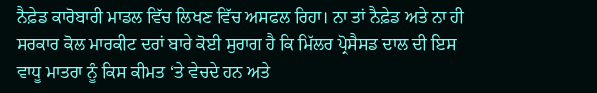ਨੈਫ਼ੇਡ ਕਾਰੋਬਾਰੀ ਮਾਡਲ ਵਿੱਚ ਲਿਖਣ ਵਿੱਚ ਅਸਫਲ ਰਿਹਾ। ਨਾ ਤਾਂ ਨੈਫ਼ੇਡ ਅਤੇ ਨਾ ਹੀ ਸਰਕਾਰ ਕੋਲ ਮਾਰਕੀਟ ਦਰਾਂ ਬਾਰੇ ਕੋਈ ਸੁਰਾਗ ਹੈ ਕਿ ਮਿੱਲਰ ਪ੍ਰੋਸੈਸਡ ਦਾਲ ਦੀ ਇਸ ਵਾਧੂ ਮਾਤਰਾ ਨੂੰ ਕਿਸ ਕੀਮਤ ‘ਤੇ ਵੇਚਦੇ ਹਨ ਅਤੇ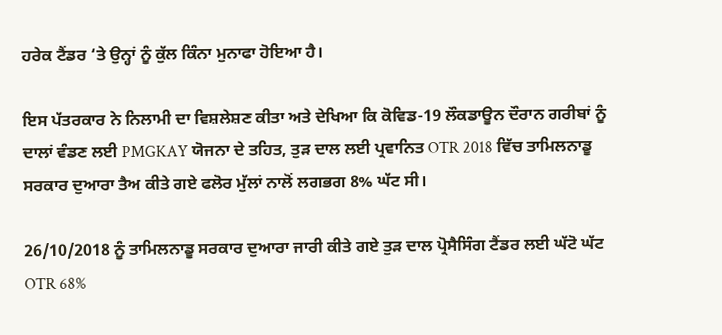ਹਰੇਕ ਟੈਂਡਰ ‘ਤੇ ਉਨ੍ਹਾਂ ਨੂੰ ਕੁੱਲ ਕਿੰਨਾ ਮੁਨਾਫਾ ਹੋਇਆ ਹੈ।

ਇਸ ਪੱਤਰਕਾਰ ਨੇ ਨਿਲਾਮੀ ਦਾ ਵਿਸ਼ਲੇਸ਼ਣ ਕੀਤਾ ਅਤੇ ਦੇਖਿਆ ਕਿ ਕੋਵਿਡ-19 ਲੌਕਡਾਊਨ ਦੌਰਾਨ ਗਰੀਬਾਂ ਨੂੰ ਦਾਲਾਂ ਵੰਡਣ ਲਈ PMGKAY ਯੋਜਨਾ ਦੇ ਤਹਿਤ, ਤੁੜ ਦਾਲ ਲਈ ਪ੍ਰਵਾਨਿਤ OTR 2018 ਵਿੱਚ ਤਾਮਿਲਨਾਡੂ ਸਰਕਾਰ ਦੁਆਰਾ ਤੈਅ ਕੀਤੇ ਗਏ ਫਲੋਰ ਮੁੱਲਾਂ ਨਾਲੋਂ ਲਗਭਗ 8% ਘੱਟ ਸੀ।

26/10/2018 ਨੂੰ ਤਾਮਿਲਨਾਡੂ ਸਰਕਾਰ ਦੁਆਰਾ ਜਾਰੀ ਕੀਤੇ ਗਏ ਤੁੜ ਦਾਲ ਪ੍ਰੋਸੈਸਿੰਗ ਟੈਂਡਰ ਲਈ ਘੱਟੋ ਘੱਟ OTR 68%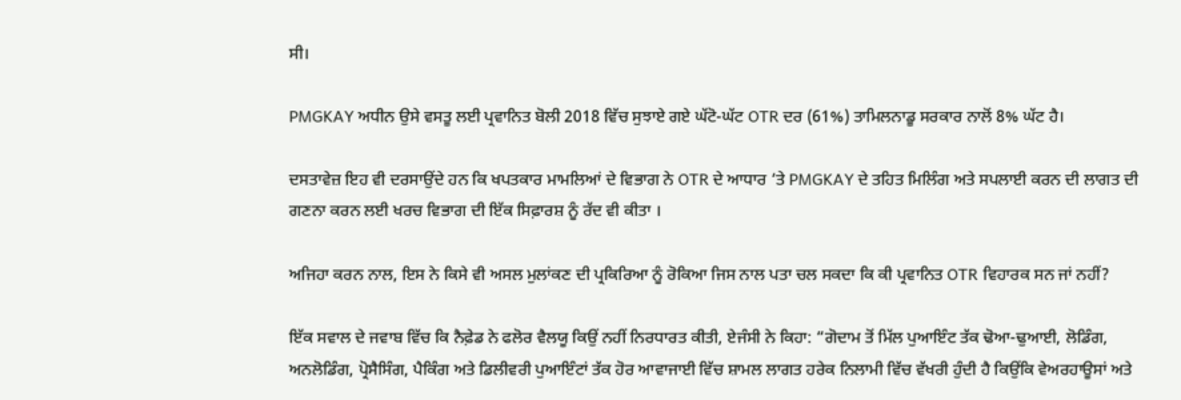ਸੀ।

PMGKAY ਅਧੀਨ ਉਸੇ ਵਸਤੂ ਲਈ ਪ੍ਰਵਾਨਿਤ ਬੋਲੀ 2018 ਵਿੱਚ ਸੁਝਾਏ ਗਏ ਘੱਟੋ-ਘੱਟ OTR ਦਰ (61%) ਤਾਮਿਲਨਾਡੂ ਸਰਕਾਰ ਨਾਲੋਂ 8% ਘੱਟ ਹੈ।

ਦਸਤਾਵੇਜ਼ ਇਹ ਵੀ ਦਰਸਾਉਂਦੇ ਹਨ ਕਿ ਖਪਤਕਾਰ ਮਾਮਲਿਆਂ ਦੇ ਵਿਭਾਗ ਨੇ OTR ਦੇ ਆਧਾਰ ‘ਤੇ PMGKAY ਦੇ ਤਹਿਤ ਮਿਲਿੰਗ ਅਤੇ ਸਪਲਾਈ ਕਰਨ ਦੀ ਲਾਗਤ ਦੀ ਗਣਨਾ ਕਰਨ ਲਈ ਖਰਚ ਵਿਭਾਗ ਦੀ ਇੱਕ ਸਿਫ਼ਾਰਸ਼ ਨੂੰ ਰੱਦ ਵੀ ਕੀਤਾ ।

ਅਜਿਹਾ ਕਰਨ ਨਾਲ, ਇਸ ਨੇ ਕਿਸੇ ਵੀ ਅਸਲ ਮੁਲਾਂਕਣ ਦੀ ਪ੍ਰਕਿਰਿਆ ਨੂੰ ਰੋਕਿਆ ਜਿਸ ਨਾਲ ਪਤਾ ਚਲ ਸਕਦਾ ਕਿ ਕੀ ਪ੍ਰਵਾਨਿਤ OTR ਵਿਹਾਰਕ ਸਨ ਜਾਂ ਨਹੀਂ?

ਇੱਕ ਸਵਾਲ ਦੇ ਜਵਾਬ ਵਿੱਚ ਕਿ ਨੈਫ਼ੇਡ ਨੇ ਫਲੋਰ ਵੈਲਯੂ ਕਿਉਂ ਨਹੀਂ ਨਿਰਧਾਰਤ ਕੀਤੀ, ਏਜੰਸੀ ਨੇ ਕਿਹਾ: “ਗੋਦਾਮ ਤੋਂ ਮਿੱਲ ਪੁਆਇੰਟ ਤੱਕ ਢੋਆ-ਢੁਆਈ, ਲੋਡਿੰਗ, ਅਨਲੋਡਿੰਗ, ਪ੍ਰੋਸੈਸਿੰਗ, ਪੈਕਿੰਗ ਅਤੇ ਡਿਲੀਵਰੀ ਪੁਆਇੰਟਾਂ ਤੱਕ ਹੋਰ ਆਵਾਜਾਈ ਵਿੱਚ ਸ਼ਾਮਲ ਲਾਗਤ ਹਰੇਕ ਨਿਲਾਮੀ ਵਿੱਚ ਵੱਖਰੀ ਹੁੰਦੀ ਹੈ ਕਿਉਂਕਿ ਵੇਅਰਹਾਊਸਾਂ ਅਤੇ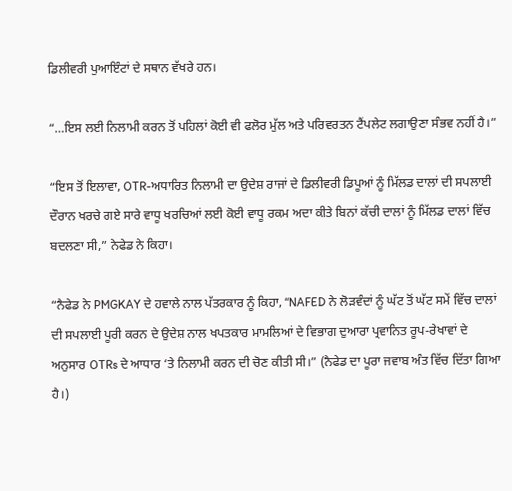ਡਿਲੀਵਰੀ ਪੁਆਇੰਟਾਂ ਦੇ ਸਥਾਨ ਵੱਖਰੇ ਹਨ।

“…ਇਸ ਲਈ ਨਿਲਾਮੀ ਕਰਨ ਤੋਂ ਪਹਿਲਾਂ ਕੋਈ ਵੀ ਫਲੋਰ ਮੁੱਲ ਅਤੇ ਪਰਿਵਰਤਨ ਟੈਂਪਲੇਟ ਲਗਾਉਣਾ ਸੰਭਵ ਨਹੀਂ ਹੈ।”

“ਇਸ ਤੋਂ ਇਲਾਵਾ, OTR-ਅਧਾਰਿਤ ਨਿਲਾਮੀ ਦਾ ਉਦੇਸ਼ ਰਾਜਾਂ ਦੇ ਡਿਲੀਵਰੀ ਡਿਪੂਆਂ ਨੂੰ ਮਿੱਲਡ ਦਾਲਾਂ ਦੀ ਸਪਲਾਈ ਦੌਰਾਨ ਖਰਚੇ ਗਏ ਸਾਰੇ ਵਾਧੂ ਖਰਚਿਆਂ ਲਈ ਕੋਈ ਵਾਧੂ ਰਕਮ ਅਦਾ ਕੀਤੇ ਬਿਨਾਂ ਕੱਚੀ ਦਾਲਾਂ ਨੂੰ ਮਿੱਲਡ ਦਾਲਾਂ ਵਿੱਚ ਬਦਲਣਾ ਸੀ,” ਨੇਫੇਡ ਨੇ ਕਿਹਾ।

“ਨੈਫੇਡ ਨੇ PMGKAY ਦੇ ਹਵਾਲੇ ਨਾਲ ਪੱਤਰਕਾਰ ਨੂੰ ਕਿਹਾ, “NAFED ਨੇ ਲੋੜਵੰਦਾਂ ਨੂੰ ਘੱਟ ਤੋਂ ਘੱਟ ਸਮੇਂ ਵਿੱਚ ਦਾਲਾਂ ਦੀ ਸਪਲਾਈ ਪੂਰੀ ਕਰਨ ਦੇ ਉਦੇਸ਼ ਨਾਲ ਖਪਤਕਾਰ ਮਾਮਲਿਆਂ ਦੇ ਵਿਭਾਗ ਦੁਆਰਾ ਪ੍ਰਵਾਨਿਤ ਰੂਪ-ਰੇਖਾਵਾਂ ਦੇ ਅਨੁਸਾਰ OTRs ਦੇ ਆਧਾਰ ‘ਤੇ ਨਿਲਾਮੀ ਕਰਨ ਦੀ ਚੋਣ ਕੀਤੀ ਸੀ।” (ਨੈਫੇਡ ਦਾ ਪੂਰਾ ਜਵਾਬ ਅੰਤ ਵਿੱਚ ਦਿੱਤਾ ਗਿਆ ਹੈ।)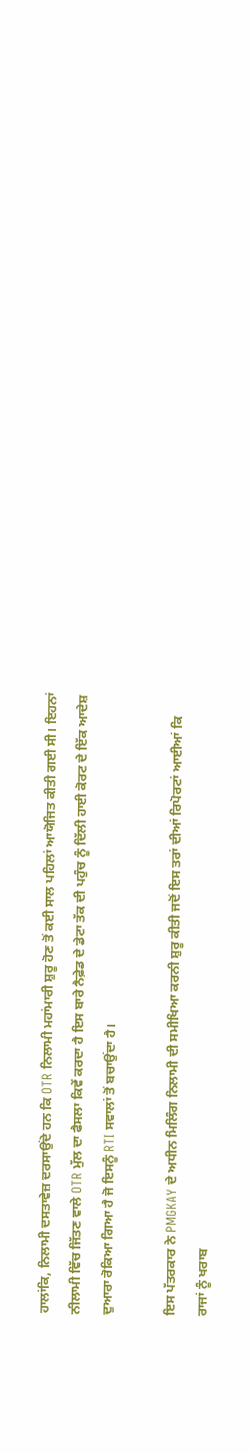ਹਾਲਾਂਕਿ, ਨਿਲਾਮੀ ਦਸਤਾਵੇਜ਼ ਦਰਸਾਉਂਦੇ ਹਨ ਕਿ OTR ਨਿਲਾਮੀ ਮਹਾਂਮਾਰੀ ਸ਼ੁਰੂ ਹੋਣ ਤੋਂ ਕਈ ਸਾਲ ਪਹਿਲਾਂ ਆਯੋਜਿਤ ਕੀਤੀ ਗਈ ਸੀ। ਇਹਨਾਂ ਨੀਲਾਮੀ ਵਿੱਚ ਜਿੱਤਣ ਵਾਲੇ OTR ਮੁੱਲ ਦਾ ਫੈਸਲਾ ਕਿਵੇਂ ਕਰਦਾ ਹੈ ਇਸ ਬਾਰੇ ਨੈਫ਼ੇਡ ਦੇ ਡੇਟਾ ਤੱਕ ਦੀ ਪਹੁੰਚ ਨੂੰ ਦਿੱਲੀ ਹਾਈ ਕੋਰਟ ਦੇ ਇੱਕ ਆਦੇਸ਼ ਦੁਆਰਾ ਰੋਕਿਆ ਗਿਆ ਹੈ ਜੋ ਇਸਨੂੰ RTI ਸਵਾਲਾਂ ਤੋਂ ਬਚਾਉਂਦਾ ਹੈ।

ਇਸ ਪੱਤਰਕਾਰ ਨੇ PMGKAY ਦੇ ਅਧੀਨ ਮਿਲਿੰਗ ਨਿਲਾਮੀ ਦੀ ਸਮੀਖਿਆ ਕਰਨੀ ਸ਼ੁਰੂ ਕੀਤੀ ਜਦੋਂ ਇਸ ਤਰਾਂ ਦੀਆਂ ਰਿਪੋਰਟਾਂ ਆਈਆਂ ਕਿ ਰਾਜਾਂ ਨੂੰ ਖਰਾਬ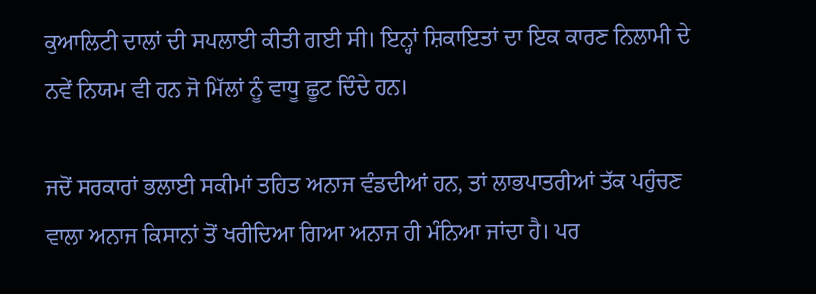ਕੁਆਲਿਟੀ ਦਾਲਾਂ ਦੀ ਸਪਲਾਈ ਕੀਤੀ ਗਈ ਸੀ। ਇਨ੍ਹਾਂ ਸ਼ਿਕਾਇਤਾਂ ਦਾ ਇਕ ਕਾਰਣ ਨਿਲਾਮੀ ਦੇ ਨਵੇਂ ਨਿਯਮ ਵੀ ਹਨ ਜੋ ਮਿੱਲਾਂ ਨੂੰ ਵਾਧੂ ਛੂਟ ਦਿੰਦੇ ਹਨ।

ਜਦੋਂ ਸਰਕਾਰਾਂ ਭਲਾਈ ਸਕੀਮਾਂ ਤਹਿਤ ਅਨਾਜ ਵੰਡਦੀਆਂ ਹਨ, ਤਾਂ ਲਾਭਪਾਤਰੀਆਂ ਤੱਕ ਪਹੁੰਚਣ ਵਾਲਾ ਅਨਾਜ ਕਿਸਾਨਾਂ ਤੋਂ ਖਰੀਦਿਆ ਗਿਆ ਅਨਾਜ ਹੀ ਮੰਨਿਆ ਜਾਂਦਾ ਹੈ। ਪਰ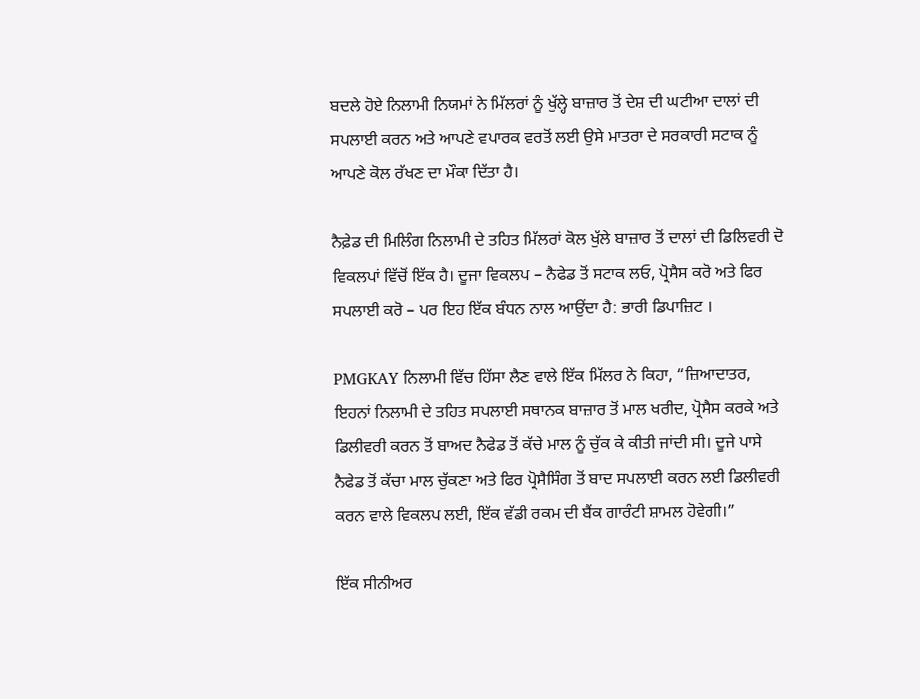ਬਦਲੇ ਹੋਏ ਨਿਲਾਮੀ ਨਿਯਮਾਂ ਨੇ ਮਿੱਲਰਾਂ ਨੂੰ ਖੁੱਲ੍ਹੇ ਬਾਜ਼ਾਰ ਤੋਂ ਦੇਸ਼ ਦੀ ਘਟੀਆ ਦਾਲਾਂ ਦੀ ਸਪਲਾਈ ਕਰਨ ਅਤੇ ਆਪਣੇ ਵਪਾਰਕ ਵਰਤੋਂ ਲਈ ਉਸੇ ਮਾਤਰਾ ਦੇ ਸਰਕਾਰੀ ਸਟਾਕ ਨੂੰ ਆਪਣੇ ਕੋਲ ਰੱਖਣ ਦਾ ਮੌਕਾ ਦਿੱਤਾ ਹੈ।

ਨੈਫ਼ੇਡ ਦੀ ਮਿਲਿੰਗ ਨਿਲਾਮੀ ਦੇ ਤਹਿਤ ਮਿੱਲਰਾਂ ਕੋਲ ਖੁੱਲੇ ਬਾਜ਼ਾਰ ਤੋਂ ਦਾਲਾਂ ਦੀ ਡਿਲਿਵਰੀ ਦੋ ਵਿਕਲਪਾਂ ਵਿੱਚੋਂ ਇੱਕ ਹੈ। ਦੂਜਾ ਵਿਕਲਪ – ਨੈਫੇਡ ਤੋਂ ਸਟਾਕ ਲਓ, ਪ੍ਰੋਸੈਸ ਕਰੋ ਅਤੇ ਫਿਰ ਸਪਲਾਈ ਕਰੋ – ਪਰ ਇਹ ਇੱਕ ਬੰਧਨ ਨਾਲ ਆਉਂਦਾ ਹੈ: ਭਾਰੀ ਡਿਪਾਜ਼ਿਟ ।

PMGKAY ਨਿਲਾਮੀ ਵਿੱਚ ਹਿੱਸਾ ਲੈਣ ਵਾਲੇ ਇੱਕ ਮਿੱਲਰ ਨੇ ਕਿਹਾ, “ਜ਼ਿਆਦਾਤਰ, ਇਹਨਾਂ ਨਿਲਾਮੀ ਦੇ ਤਹਿਤ ਸਪਲਾਈ ਸਥਾਨਕ ਬਾਜ਼ਾਰ ਤੋਂ ਮਾਲ ਖਰੀਦ, ਪ੍ਰੋਸੈਸ ਕਰਕੇ ਅਤੇ ਡਿਲੀਵਰੀ ਕਰਨ ਤੋਂ ਬਾਅਦ ਨੈਫੇਡ ਤੋਂ ਕੱਚੇ ਮਾਲ ਨੂੰ ਚੁੱਕ ਕੇ ਕੀਤੀ ਜਾਂਦੀ ਸੀ। ਦੂਜੇ ਪਾਸੇ ਨੈਫੇਡ ਤੋਂ ਕੱਚਾ ਮਾਲ ਚੁੱਕਣਾ ਅਤੇ ਫਿਰ ਪ੍ਰੋਸੈਸਿੰਗ ਤੋਂ ਬਾਦ ਸਪਲਾਈ ਕਰਨ ਲਈ ਡਿਲੀਵਰੀ ਕਰਨ ਵਾਲੇ ਵਿਕਲਪ ਲਈ, ਇੱਕ ਵੱਡੀ ਰਕਮ ਦੀ ਬੈਂਕ ਗਾਰੰਟੀ ਸ਼ਾਮਲ ਹੋਵੇਗੀ।”

ਇੱਕ ਸੀਨੀਅਰ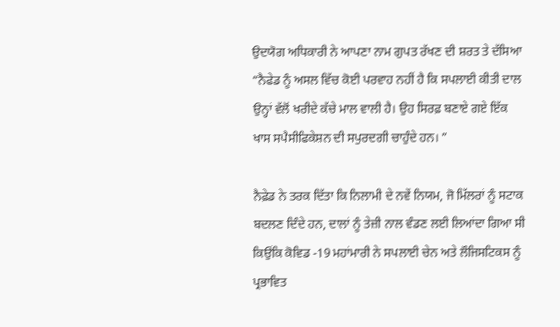ਉਦਯੋਗ ਅਧਿਕਾਰੀ ਨੇ ਆਪਣਾ ਨਾਮ ਗੁਪਤ ਰੱਖਣ ਦੀ ਸ਼ਰਤ ਤੇ ਦੱਸਿਆ “ਨੈਫੇਡ ਨੂੰ ਅਸਲ ਵਿੱਚ ਕੋਈ ਪਰਵਾਹ ਨਹੀਂ ਹੈ ਕਿ ਸਪਲਾਈ ਕੀਤੀ ਦਾਲ ਉਨ੍ਹਾਂ ਵੱਲੋਂ ਖਰੀਦੇ ਕੱਚੇ ਮਾਲ ਵਾਲੀ ਹੈ। ਉਹ ਸਿਰਫ਼ ਬਣਾਏ ਗਏ ਇੱਕ ਖਾਸ ਸਪੈਸੀਫਿਕੇਸ਼ਨ ਦੀ ਸਪੁਰਦਗੀ ਚਾਹੁੰਦੇ ਹਨ। ”

ਨੈਫ਼ੇਡ ਨੇ ਤਰਕ ਦਿੱਤਾ ਕਿ ਨਿਲਾਮੀ ਦੇ ਨਵੇਂ ਨਿਯਮ, ਜੋ ਮਿੱਲਰਾਂ ਨੂੰ ਸਟਾਕ ਬਦਲਣ ਦਿੰਦੇ ਹਨ, ਦਾਲਾਂ ਨੂੰ ਤੇਜ਼ੀ ਨਾਲ ਵੰਡਣ ਲਈ ਲਿਆਂਦਾ ਗਿਆ ਸੀ ਕਿਉਂਕਿ ਕੋਵਿਡ -19 ਮਹਾਂਮਾਰੀ ਨੇ ਸਪਲਾਈ ਚੇਨ ਅਤੇ ਲੌਜਿਸਟਿਕਸ ਨੂੰ ਪ੍ਰਭਾਵਿਤ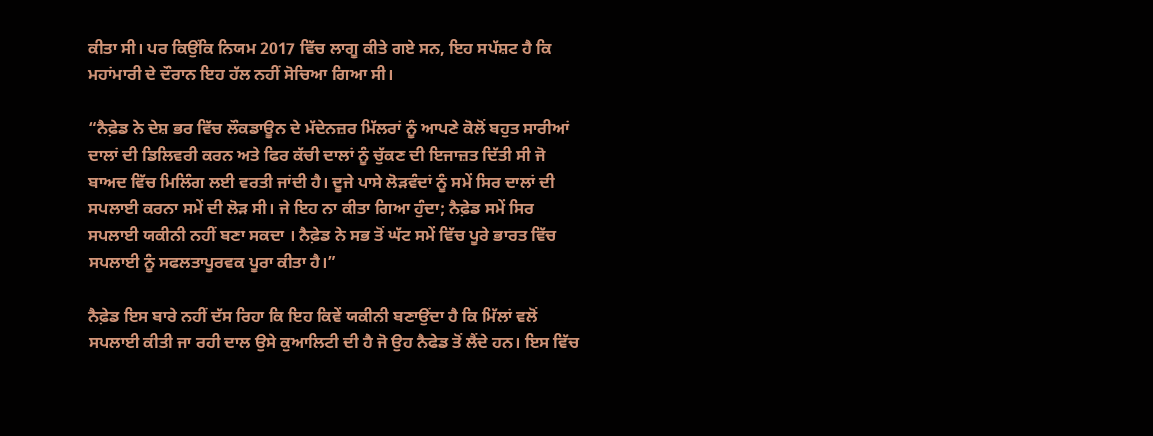ਕੀਤਾ ਸੀ। ਪਰ ਕਿਉਂਕਿ ਨਿਯਮ 2017 ਵਿੱਚ ਲਾਗੂ ਕੀਤੇ ਗਏ ਸਨ, ਇਹ ਸਪੱਸ਼ਟ ਹੈ ਕਿ ਮਹਾਂਮਾਰੀ ਦੇ ਦੌਰਾਨ ਇਹ ਹੱਲ ਨਹੀਂ ਸੋਚਿਆ ਗਿਆ ਸੀ।

“ਨੈਫ਼ੇਡ ਨੇ ਦੇਸ਼ ਭਰ ਵਿੱਚ ਲੌਕਡਾਊਨ ਦੇ ਮੱਦੇਨਜ਼ਰ ਮਿੱਲਰਾਂ ਨੂੰ ਆਪਣੇ ਕੋਲੋਂ ਬਹੁਤ ਸਾਰੀਆਂ ਦਾਲਾਂ ਦੀ ਡਿਲਿਵਰੀ ਕਰਨ ਅਤੇ ਫਿਰ ਕੱਚੀ ਦਾਲਾਂ ਨੂੰ ਚੁੱਕਣ ਦੀ ਇਜਾਜ਼ਤ ਦਿੱਤੀ ਸੀ ਜੋ ਬਾਅਦ ਵਿੱਚ ਮਿਲਿੰਗ ਲਈ ਵਰਤੀ ਜਾਂਦੀ ਹੈ। ਦੂਜੇ ਪਾਸੇ ਲੋੜਵੰਦਾਂ ਨੂੰ ਸਮੇਂ ਸਿਰ ਦਾਲਾਂ ਦੀ ਸਪਲਾਈ ਕਰਨਾ ਸਮੇਂ ਦੀ ਲੋੜ ਸੀ। ਜੇ ਇਹ ਨਾ ਕੀਤਾ ਗਿਆ ਹੁੰਦਾ; ਨੈਫ਼ੇਡ ਸਮੇਂ ਸਿਰ ਸਪਲਾਈ ਯਕੀਨੀ ਨਹੀਂ ਬਣਾ ਸਕਦਾ । ਨੈਫ਼ੇਡ ਨੇ ਸਭ ਤੋਂ ਘੱਟ ਸਮੇਂ ਵਿੱਚ ਪੂਰੇ ਭਾਰਤ ਵਿੱਚ ਸਪਲਾਈ ਨੂੰ ਸਫਲਤਾਪੂਰਵਕ ਪੂਰਾ ਕੀਤਾ ਹੈ।”

ਨੈਫ਼ੇਡ ਇਸ ਬਾਰੇ ਨਹੀਂ ਦੱਸ ਰਿਹਾ ਕਿ ਇਹ ਕਿਵੇਂ ਯਕੀਨੀ ਬਣਾਉਂਦਾ ਹੈ ਕਿ ਮਿੱਲਾਂ ਵਲੋਂ ਸਪਲਾਈ ਕੀਤੀ ਜਾ ਰਹੀ ਦਾਲ ਉਸੇ ਕੁਆਲਿਟੀ ਦੀ ਹੈ ਜੋ ਉਹ ਨੈਫੇਡ ਤੋਂ ਲੈਂਦੇ ਹਨ। ਇਸ ਵਿੱਚ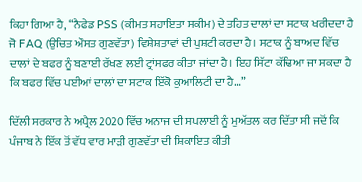ਕਿਹਾ ਗਿਆ ਹੈ, “ਨੈਫੇਡ PSS (ਕੀਮਤ ਸਹਾਇਤਾ ਸਕੀਮ) ਦੇ ਤਹਿਤ ਦਾਲਾਂ ਦਾ ਸਟਾਕ ਖਰੀਦਦਾ ਹੈ ਜੋ FAQ (ਉਚਿਤ ਔਸਤ ਗੁਣਵੱਤਾ) ਵਿਸ਼ੇਸ਼ਤਾਵਾਂ ਦੀ ਪੁਸ਼ਟੀ ਕਰਦਾ ਹੈ। ਸਟਾਕ ਨੂੰ ਬਾਅਦ ਵਿੱਚ ਦਾਲਾਂ ਦੇ ਬਫਰ ਨੂੰ ਬਣਾਈ ਰੱਖਣ ਲਈ ਟ੍ਰਾਂਸਫਰ ਕੀਤਾ ਜਾਂਦਾ ਹੈ। ਇਹ ਸਿੱਟਾ ਕੱਢਿਆ ਜਾ ਸਕਦਾ ਹੈ ਕਿ ਬਫਰ ਵਿੱਚ ਪਈਆਂ ਦਾਲਾਂ ਦਾ ਸਟਾਕ ਇੱਕੋ ਕੁਆਲਿਟੀ ਦਾ ਹੈ…”

ਦਿੱਲੀ ਸਰਕਾਰ ਨੇ ਅਪ੍ਰੈਲ 2020 ਵਿੱਚ ਅਨਾਜ ਦੀ ਸਪਲਾਈ ਨੂੰ ਮੁਅੱਤਲ ਕਰ ਦਿੱਤਾ ਸੀ ਜਦੋਂ ਕਿ ਪੰਜਾਬ ਨੇ ਇੱਕ ਤੋਂ ਵੱਧ ਵਾਰ ਮਾੜੀ ਗੁਣਵੱਤਾ ਦੀ ਸ਼ਿਕਾਇਤ ਕੀਤੀ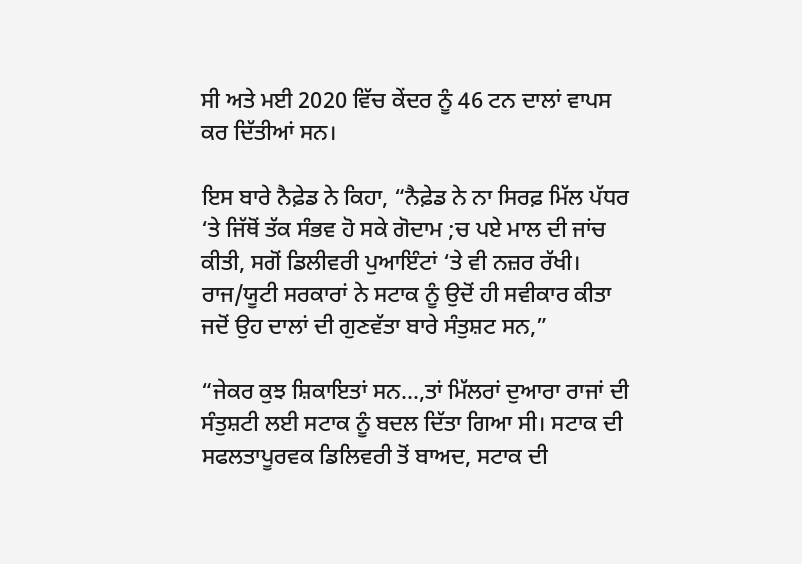ਸੀ ਅਤੇ ਮਈ 2020 ਵਿੱਚ ਕੇਂਦਰ ਨੂੰ 46 ਟਨ ਦਾਲਾਂ ਵਾਪਸ ਕਰ ਦਿੱਤੀਆਂ ਸਨ।

ਇਸ ਬਾਰੇ ਨੈਫ਼ੇਡ ਨੇ ਕਿਹਾ, “ਨੈਫ਼ੇਡ ਨੇ ਨਾ ਸਿਰਫ਼ ਮਿੱਲ ਪੱਧਰ ‘ਤੇ ਜਿੱਥੋਂ ਤੱਕ ਸੰਭਵ ਹੋ ਸਕੇ ਗੋਦਾਮ ;ਚ ਪਏ ਮਾਲ ਦੀ ਜਾਂਚ ਕੀਤੀ, ਸਗੋਂ ਡਿਲੀਵਰੀ ਪੁਆਇੰਟਾਂ ‘ਤੇ ਵੀ ਨਜ਼ਰ ਰੱਖੀ। ਰਾਜ/ਯੂਟੀ ਸਰਕਾਰਾਂ ਨੇ ਸਟਾਕ ਨੂੰ ਉਦੋਂ ਹੀ ਸਵੀਕਾਰ ਕੀਤਾ ਜਦੋਂ ਉਹ ਦਾਲਾਂ ਦੀ ਗੁਣਵੱਤਾ ਬਾਰੇ ਸੰਤੁਸ਼ਟ ਸਨ,”

“ਜੇਕਰ ਕੁਝ ਸ਼ਿਕਾਇਤਾਂ ਸਨ…,ਤਾਂ ਮਿੱਲਰਾਂ ਦੁਆਰਾ ਰਾਜਾਂ ਦੀ ਸੰਤੁਸ਼ਟੀ ਲਈ ਸਟਾਕ ਨੂੰ ਬਦਲ ਦਿੱਤਾ ਗਿਆ ਸੀ। ਸਟਾਕ ਦੀ ਸਫਲਤਾਪੂਰਵਕ ਡਿਲਿਵਰੀ ਤੋਂ ਬਾਅਦ, ਸਟਾਕ ਦੀ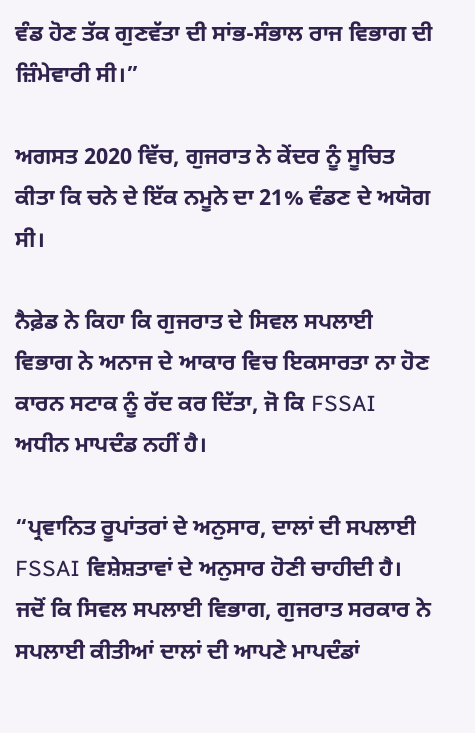ਵੰਡ ਹੋਣ ਤੱਕ ਗੁਣਵੱਤਾ ਦੀ ਸਾਂਭ-ਸੰਭਾਲ ਰਾਜ ਵਿਭਾਗ ਦੀ ਜ਼ਿੰਮੇਵਾਰੀ ਸੀ।”

ਅਗਸਤ 2020 ਵਿੱਚ, ਗੁਜਰਾਤ ਨੇ ਕੇਂਦਰ ਨੂੰ ਸੂਚਿਤ ਕੀਤਾ ਕਿ ਚਨੇ ਦੇ ਇੱਕ ਨਮੂਨੇ ਦਾ 21% ਵੰਡਣ ਦੇ ਅਯੋਗ ਸੀ।

ਨੈਫ਼ੇਡ ਨੇ ਕਿਹਾ ਕਿ ਗੁਜਰਾਤ ਦੇ ਸਿਵਲ ਸਪਲਾਈ ਵਿਭਾਗ ਨੇ ਅਨਾਜ ਦੇ ਆਕਾਰ ਵਿਚ ਇਕਸਾਰਤਾ ਨਾ ਹੋਣ ਕਾਰਨ ਸਟਾਕ ਨੂੰ ਰੱਦ ਕਰ ਦਿੱਤਾ, ਜੋ ਕਿ FSSAI ਅਧੀਨ ਮਾਪਦੰਡ ਨਹੀਂ ਹੈ।

“ਪ੍ਰਵਾਨਿਤ ਰੂਪਾਂਤਰਾਂ ਦੇ ਅਨੁਸਾਰ, ਦਾਲਾਂ ਦੀ ਸਪਲਾਈ FSSAI ਵਿਸ਼ੇਸ਼ਤਾਵਾਂ ਦੇ ਅਨੁਸਾਰ ਹੋਣੀ ਚਾਹੀਦੀ ਹੈ। ਜਦੋਂ ਕਿ ਸਿਵਲ ਸਪਲਾਈ ਵਿਭਾਗ, ਗੁਜਰਾਤ ਸਰਕਾਰ ਨੇ ਸਪਲਾਈ ਕੀਤੀਆਂ ਦਾਲਾਂ ਦੀ ਆਪਣੇ ਮਾਪਦੰਡਾਂ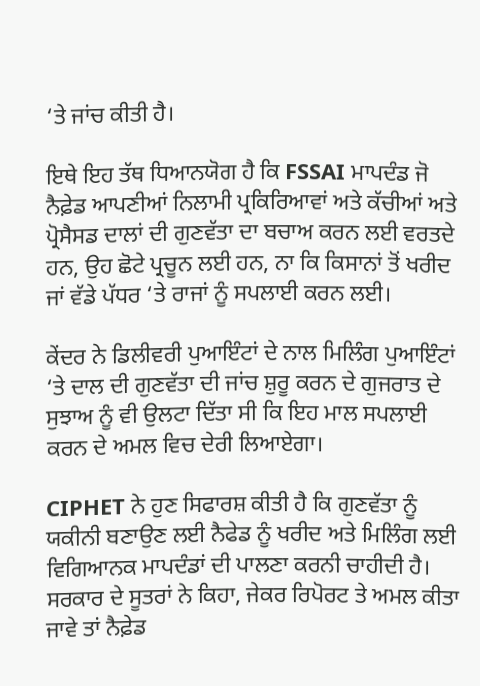‘ਤੇ ਜਾਂਚ ਕੀਤੀ ਹੈ।

ਇਥੇ ਇਹ ਤੱਥ ਧਿਆਨਯੋਗ ਹੈ ਕਿ FSSAI ਮਾਪਦੰਡ ਜੋ ਨੈਫ਼ੇਡ ਆਪਣੀਆਂ ਨਿਲਾਮੀ ਪ੍ਰਕਿਰਿਆਵਾਂ ਅਤੇ ਕੱਚੀਆਂ ਅਤੇ ਪ੍ਰੋਸੈਸਡ ਦਾਲਾਂ ਦੀ ਗੁਣਵੱਤਾ ਦਾ ਬਚਾਅ ਕਰਨ ਲਈ ਵਰਤਦੇ ਹਨ, ਉਹ ਛੋਟੇ ਪ੍ਰਚੂਨ ਲਈ ਹਨ, ਨਾ ਕਿ ਕਿਸਾਨਾਂ ਤੋਂ ਖਰੀਦ ਜਾਂ ਵੱਡੇ ਪੱਧਰ ‘ਤੇ ਰਾਜਾਂ ਨੂੰ ਸਪਲਾਈ ਕਰਨ ਲਈ।

ਕੇਂਦਰ ਨੇ ਡਿਲੀਵਰੀ ਪੁਆਇੰਟਾਂ ਦੇ ਨਾਲ ਮਿਲਿੰਗ ਪੁਆਇੰਟਾਂ ‘ਤੇ ਦਾਲ ਦੀ ਗੁਣਵੱਤਾ ਦੀ ਜਾਂਚ ਸ਼ੁਰੂ ਕਰਨ ਦੇ ਗੁਜਰਾਤ ਦੇ ਸੁਝਾਅ ਨੂੰ ਵੀ ਉਲਟਾ ਦਿੱਤਾ ਸੀ ਕਿ ਇਹ ਮਾਲ ਸਪਲਾਈ ਕਰਨ ਦੇ ਅਮਲ ਵਿਚ ਦੇਰੀ ਲਿਆਏਗਾ।

CIPHET ਨੇ ਹੁਣ ਸਿਫਾਰਸ਼ ਕੀਤੀ ਹੈ ਕਿ ਗੁਣਵੱਤਾ ਨੂੰ ਯਕੀਨੀ ਬਣਾਉਣ ਲਈ ਨੈਫੇਡ ਨੂੰ ਖਰੀਦ ਅਤੇ ਮਿਲਿੰਗ ਲਈ ਵਿਗਿਆਨਕ ਮਾਪਦੰਡਾਂ ਦੀ ਪਾਲਣਾ ਕਰਨੀ ਚਾਹੀਦੀ ਹੈ। ਸਰਕਾਰ ਦੇ ਸੂਤਰਾਂ ਨੇ ਕਿਹਾ, ਜੇਕਰ ਰਿਪੋਰਟ ਤੇ ਅਮਲ ਕੀਤਾ ਜਾਵੇ ਤਾਂ ਨੈਫ਼ੇਡ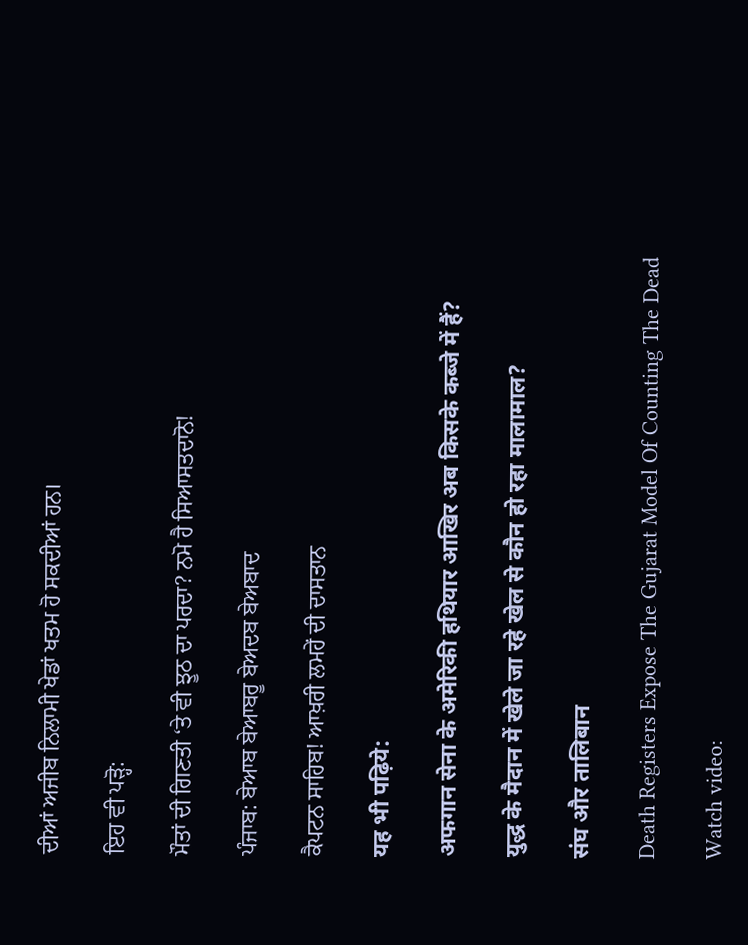ਦੀਆਂ ਅਜੀਬ ਨਿਲਾਮੀ ਖੇਡਾਂ ਖਤਮ ਹੋ ਸਕਦੀਆਂ ਹਨ।

ਇਹ ਵੀ ਪੜ੍ਹੋ:

ਮੌਤਾਂ ਦੀ ਗਿਣਤੀ ‘ਤੇ ਵੀ ਝੂਠ ਦਾ ਪਰਦਾ? ਨਮੋ ਹੈ ਸਿਆਸਤਦਾਨੋ!

ਪੰਜਾਬ: ਬੇਆਬ ਬੇਆਬਰੂ ਬੇਅਦਬ ਬੇਅਬਾਦ

ਕੈਪਟਨ ਸਾਹਿਬ! ਆਖ਼ਰੀ ਲਮਹੇਂ ਦੀ ਦਾਸਤਾਨ

यह भी पढ़िये:

अफगान सेना के अमेरिकी हथियार आखिर अब किसके कब्जे में हैं?

युद्ध के मैदान में खेले जा रहे खेल से कौन हो रहा मालामाल?

संघ और तालिबान

Death Registers Expose The Gujarat Model Of Counting The Dead

Watch video: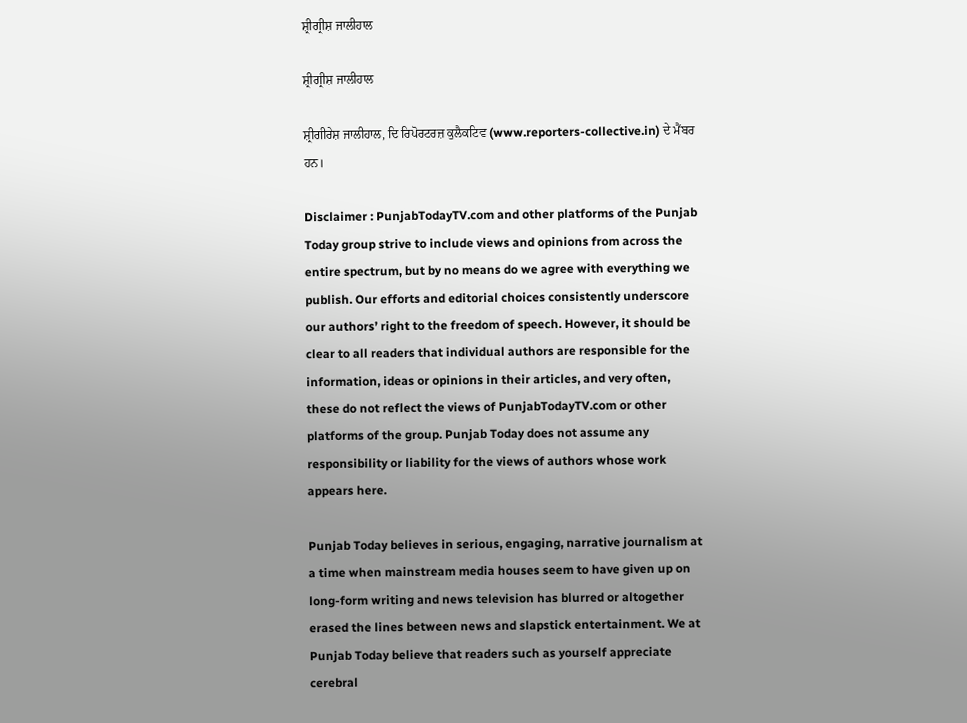ਸ਼੍ਰੀਗ੍ਰੀਸ਼ ਜਾਲੀਹਾਲ

ਸ਼੍ਰੀਗ੍ਰੀਸ਼ ਜਾਲੀਹਾਲ

ਸ਼੍ਰੀਗੀਰੇਸ਼ ਜਾਲੀਹਾਲ, ਦਿ ਰਿਪੋਰਟਰਜ਼ ਕੁਲੈਕਟਿਵ (www.reporters-collective.in) ਦੇ ਮੈਂਬਰ ਹਨ।

Disclaimer : PunjabTodayTV.com and other platforms of the Punjab Today group strive to include views and opinions from across the entire spectrum, but by no means do we agree with everything we publish. Our efforts and editorial choices consistently underscore our authors’ right to the freedom of speech. However, it should be clear to all readers that individual authors are responsible for the information, ideas or opinions in their articles, and very often, these do not reflect the views of PunjabTodayTV.com or other platforms of the group. Punjab Today does not assume any responsibility or liability for the views of authors whose work appears here.

Punjab Today believes in serious, engaging, narrative journalism at a time when mainstream media houses seem to have given up on long-form writing and news television has blurred or altogether erased the lines between news and slapstick entertainment. We at Punjab Today believe that readers such as yourself appreciate cerebral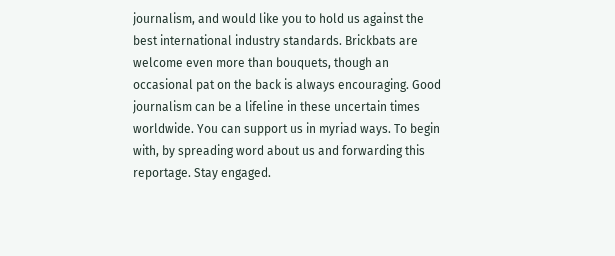journalism, and would like you to hold us against the best international industry standards. Brickbats are welcome even more than bouquets, though an occasional pat on the back is always encouraging. Good journalism can be a lifeline in these uncertain times worldwide. You can support us in myriad ways. To begin with, by spreading word about us and forwarding this reportage. Stay engaged.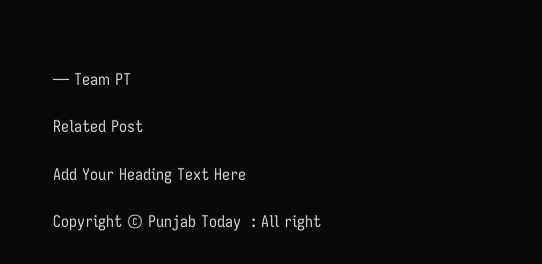— Team PT

Related Post

Add Your Heading Text Here

Copyright © Punjab Today  : All right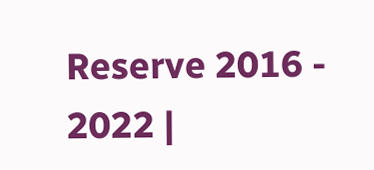Reserve 2016 - 2022 |